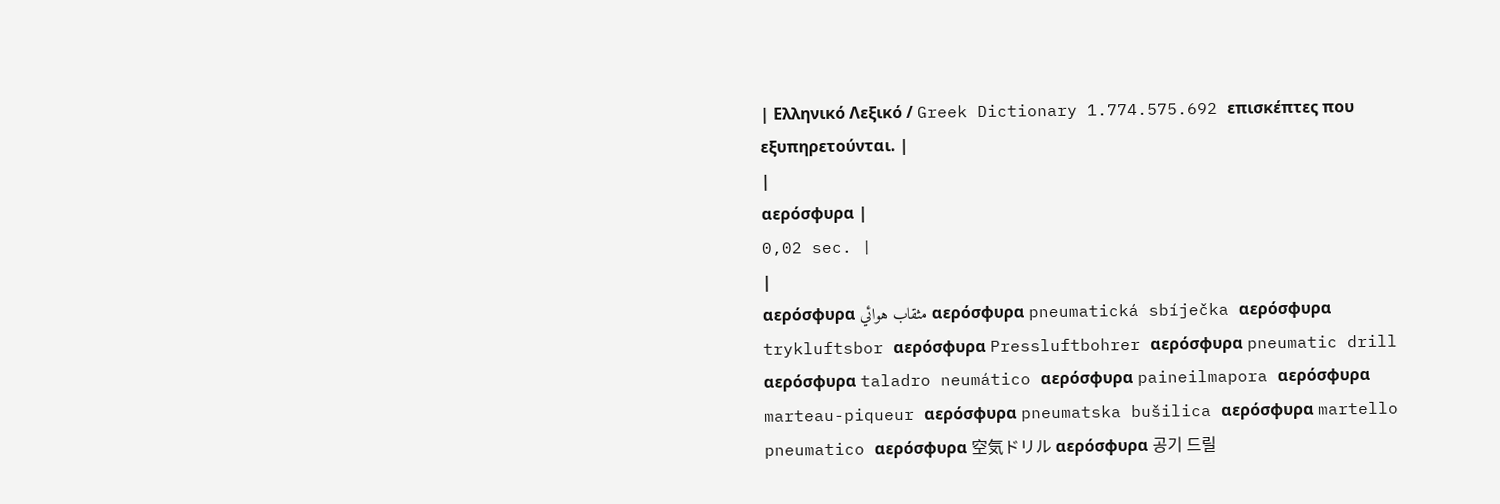| Ελληνικό Λεξικό / Greek Dictionary 1.774.575.692 επισκέπτες που εξυπηρετούνται. |
|
αερόσφυρα |
0,02 sec. |
|
αερόσφυρα مثقاب هوائي αερόσφυρα pneumatická sbíječka αερόσφυρα trykluftsbor αερόσφυρα Pressluftbohrer αερόσφυρα pneumatic drill αερόσφυρα taladro neumático αερόσφυρα paineilmapora αερόσφυρα marteau-piqueur αερόσφυρα pneumatska bušilica αερόσφυρα martello pneumatico αερόσφυρα 空気ドリル αερόσφυρα 공기 드릴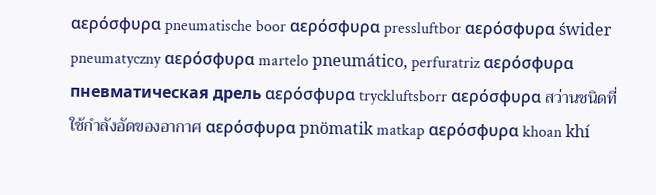αερόσφυρα pneumatische boor αερόσφυρα pressluftbor αερόσφυρα świder pneumatyczny αερόσφυρα martelo pneumático, perfuratriz αερόσφυρα пневматическая дрель αερόσφυρα tryckluftsborr αερόσφυρα สว่านชนิดที่ใช้กำลังอัดของอากาศ αερόσφυρα pnömatik matkap αερόσφυρα khoan khí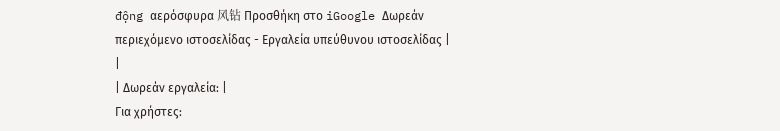động αερόσφυρα 风钻 Προσθήκη στο iGoogle Δωρεάν περιεχόμενο ιστοσελίδας - Εργαλεία υπεύθυνου ιστοσελίδας |
|
| Δωρεάν εργαλεία: |
Για χρήστες: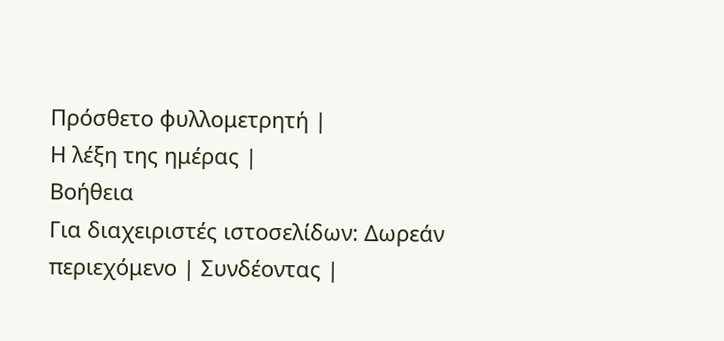Πρόσθετο φυλλομετρητή |
Η λέξη της ημέρας |
Βοήθεια
Για διαχειριστές ιστοσελίδων: Δωρεάν περιεχόμενο | Συνδέοντας |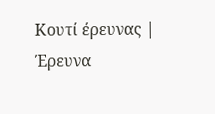Κουτί έρευνας | Έρευνα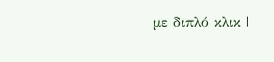με διπλό κλικ |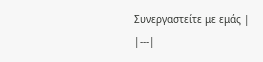Συνεργαστείτε με εμάς |
|---|